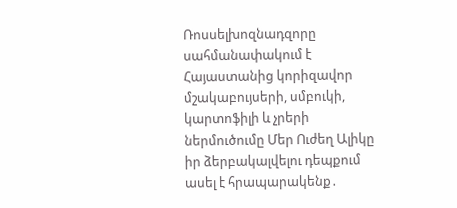Ռոսսելխոզնադզորը սահմանափակում է Հայաստանից կորիզավոր մշակաբույսերի, սմբուկի, կարտոֆիլի և չրերի ներմուծումը Մեր Ուժեղ Ալիկը իր ձերբակալվելու դեպքում ասել է հրապարակենք․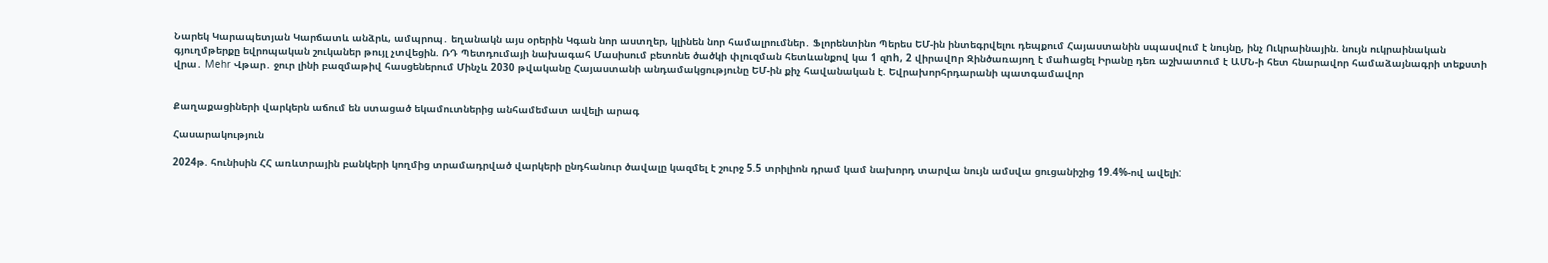Նարեկ Կարապետյան Կարճատև անձրև, ամպրոպ․ եղանակն այս օրերին Կգան նոր աստղեր, կլինեն նոր համալրումներ․ Ֆլորենտինո Պերես ԵՄ-ին ինտեգրվելու դեպքում Հայաստանին սպասվում է նույնը, ինչ Ուկրաինային. նույն ուկրաինական գյուղմթերքը եվրոպական շուկաներ թույլ չտվեցին. ՌԴ Պետդումայի նախագահ Մասիսում բետոնե ծածկի փլուզման հետևանքով կա 1 զnh, 2 վիրավnր Զինծառայող է մաhացել Իրանը դեռ աշխատում է ԱՄՆ-ի հետ հնարավոր համաձայնագրի տեքստի վրա․ Mehr Վթար․ ջուր լինի բազմաթիվ հասցեներում Մինչև 2030 թվականը Հայաստանի անդամակցությունը ԵՄ-ին քիչ հավանական է. Եվրախորհրդարանի պատգամավոր


Քաղաքացիների վարկերն աճում են ստացած եկամուտներից անհամեմատ ավելի արագ

Հասարակություն

2024թ. հունիսին ՀՀ առևտրային բանկերի կողմից տրամադրված վարկերի ընդհանուր ծավալը կազմել է շուրջ 5.5 տրիլիոն դրամ կամ նախորդ տարվա նույն ամսվա ցուցանիշից 19.4%-ով ավելի: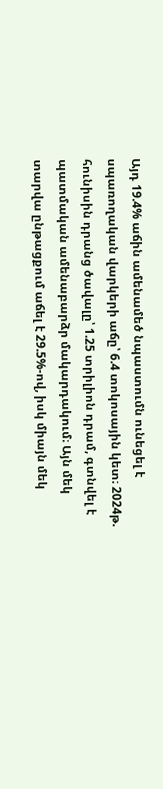Այդ 19.4% աճին ամենամեծ նպաստումն ունեցել է սպառողական վարկերի աճը՝ 6.4 տոկոսային կետ։ 2024թ. հունիսին դրանց ծավալը՝ 1.25 տրիլիոն դրամ, գտնվել է պատմական ամենաբարձր մակարդակում։ Այն մեկ տարվա ընթացքում աճել է 29.5%-ով, իսկ միայն մեկ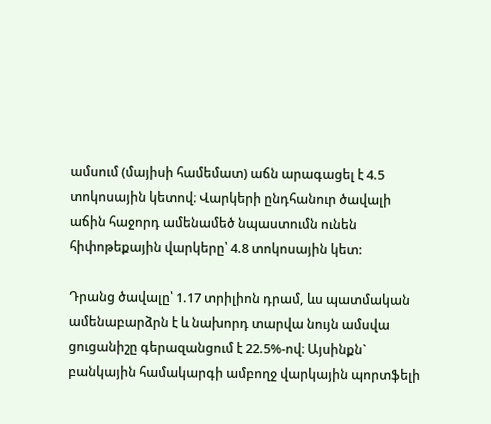ամսում (մայիսի համեմատ) աճն արագացել է 4.5 տոկոսային կետով։ Վարկերի ընդհանուր ծավալի աճին հաջորդ ամենամեծ նպաստումն ունեն հիփոթեքային վարկերը՝ 4.8 տոկոսային կետ:

Դրանց ծավալը՝ 1.17 տրիլիոն դրամ, ևս պատմական ամենաբարձրն է և նախորդ տարվա նույն ամսվա ցուցանիշը գերազանցում է 22.5%-ով։ Այսինքն` բանկային համակարգի ամբողջ վարկային պորտֆելի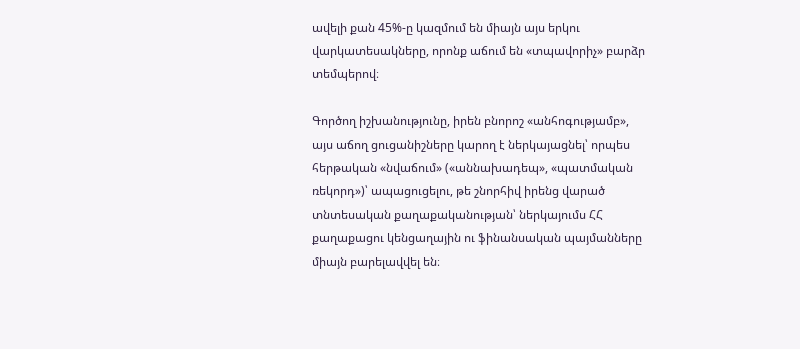ավելի քան 45%-ը կազմում են միայն այս երկու վարկատեսակները, որոնք աճում են «տպավորիչ» բարձր տեմպերով։

Գործող իշխանությունը, իրեն բնորոշ «անհոգությամբ», այս աճող ցուցանիշները կարող է ներկայացնել՝ որպես հերթական «նվաճում» («աննախադեպ», «պատմական ռեկորդ»)՝ ապացուցելու, թե շնորհիվ իրենց վարած տնտեսական քաղաքականության՝ ներկայումս ՀՀ քաղաքացու կենցաղային ու ֆինանսական պայմանները միայն բարելավվել են։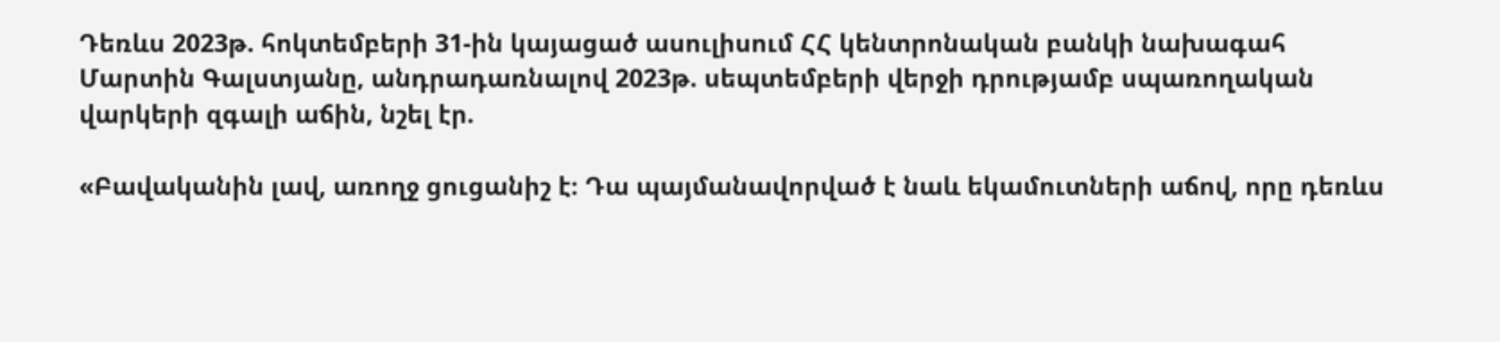Դեռևս 2023թ. հոկտեմբերի 31-ին կայացած ասուլիսում ՀՀ կենտրոնական բանկի նախագահ Մարտին Գալստյանը, անդրադառնալով 2023թ. սեպտեմբերի վերջի դրությամբ սպառողական վարկերի զգալի աճին, նշել էր.

«Բավականին լավ, առողջ ցուցանիշ է։ Դա պայմանավորված է նաև եկամուտների աճով, որը դեռևս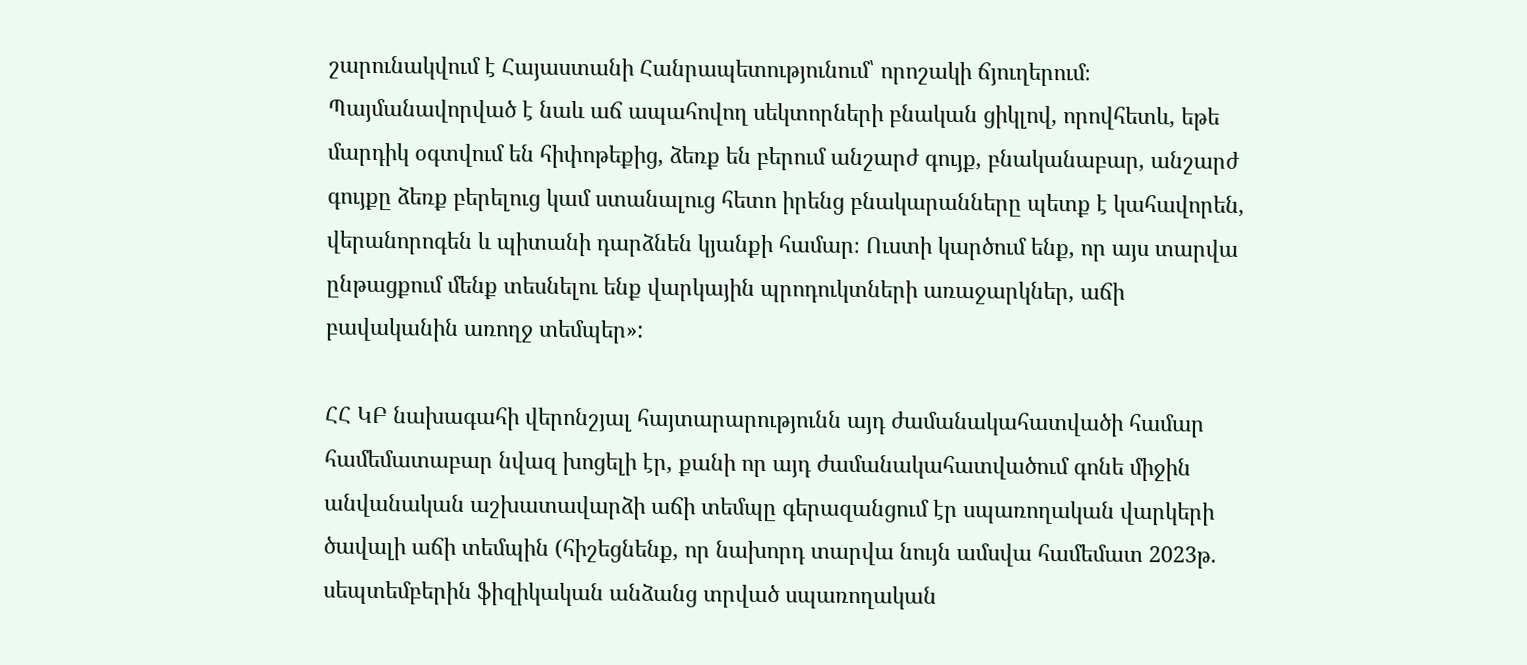շարունակվում է Հայաստանի Հանրապետությունում՝ որոշակի ճյուղերում։ Պայմանավորված է նաև աճ ապահովող սեկտորների բնական ցիկլով, որովհետև, եթե մարդիկ օգտվում են հիփոթեքից, ձեռք են բերում անշարժ գույք, բնականաբար, անշարժ գույքը ձեռք բերելուց կամ ստանալուց հետո իրենց բնակարանները պետք է կահավորեն, վերանորոգեն և պիտանի դարձնեն կյանքի համար։ Ուստի կարծում ենք, որ այս տարվա ընթացքում մենք տեսնելու ենք վարկային պրոդուկտների առաջարկներ, աճի բավականին առողջ տեմպեր»:

ՀՀ ԿԲ նախագահի վերոնշյալ հայտարարությունն այդ ժամանակահատվածի համար համեմատաբար նվազ խոցելի էր, քանի որ այդ ժամանակահատվածում գոնե միջին անվանական աշխատավարձի աճի տեմպը գերազանցում էր սպառողական վարկերի ծավալի աճի տեմպին (հիշեցնենք, որ նախորդ տարվա նույն ամսվա համեմատ 2023թ. սեպտեմբերին ֆիզիկական անձանց տրված սպառողական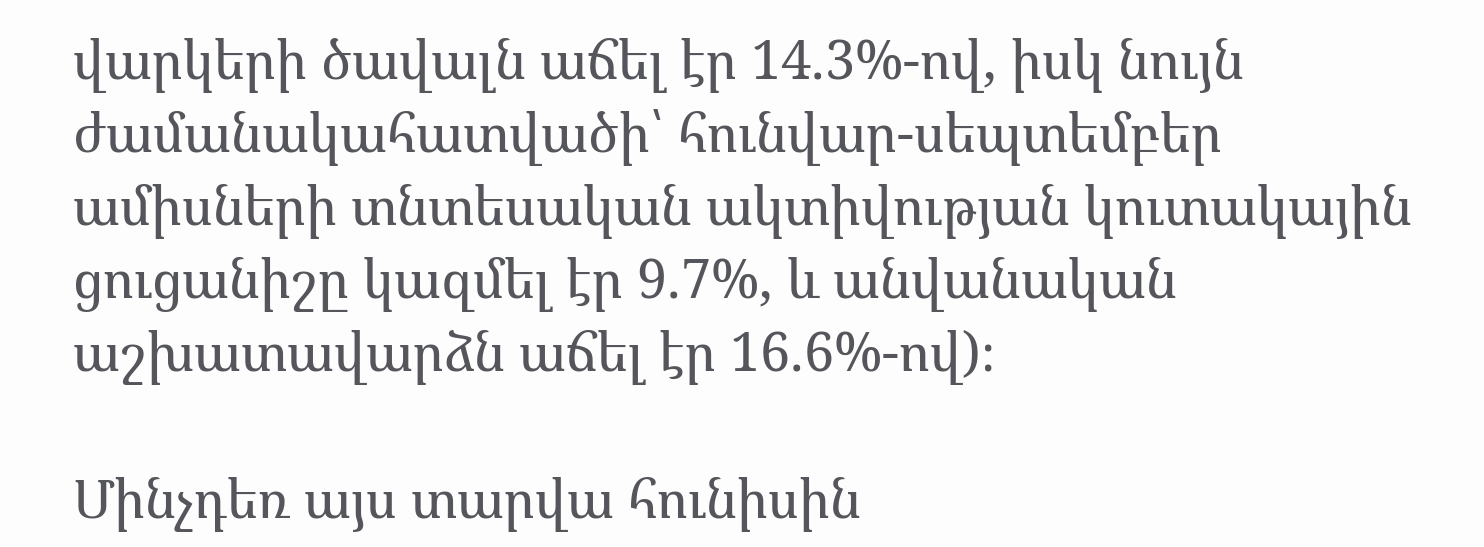վարկերի ծավալն աճել էր 14.3%-ով, իսկ նույն ժամանակահատվածի՝ հունվար-սեպտեմբեր ամիսների տնտեսական ակտիվության կուտակային ցուցանիշը կազմել էր 9.7%, և անվանական աշխատավարձն աճել էր 16.6%-ով)։

Մինչդեռ այս տարվա հունիսին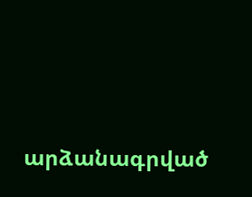արձանագրված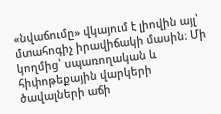«նվաճումը» վկայում է լիովին այլ՝ մտահոգիչ իրավիճակի մասին։ Մի կողմից՝ սպառողական և հիփոթեքային վարկերի ծավալների աճի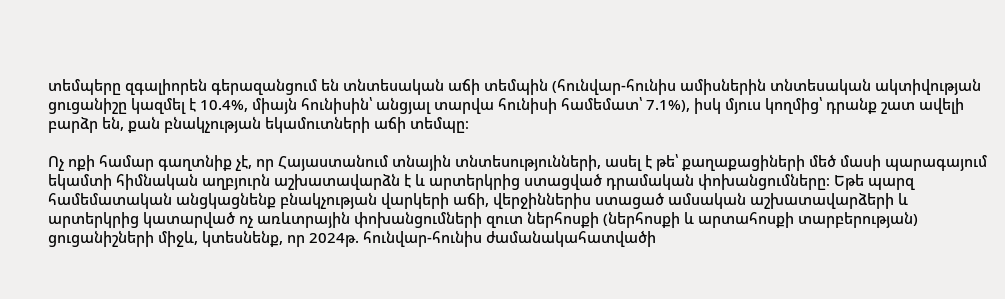տեմպերը զգալիորեն գերազանցում են տնտեսական աճի տեմպին (հունվար-հունիս ամիսներին տնտեսական ակտիվության ցուցանիշը կազմել է 10.4%, միայն հունիսին՝ անցյալ տարվա հունիսի համեմատ՝ 7.1%), իսկ մյուս կողմից՝ դրանք շատ ավելի բարձր են, քան բնակչության եկամուտների աճի տեմպը։

Ոչ ոքի համար գաղտնիք չէ, որ Հայաստանում տնային տնտեսությունների, ասել է թե՝ քաղաքացիների մեծ մասի պարագայում եկամտի հիմնական աղբյուրն աշխատավարձն է և արտերկրից ստացված դրամական փոխանցումները։ Եթե պարզ համեմատական անցկացնենք բնակչության վարկերի աճի, վերջիններիս ստացած ամսական աշխատավարձերի և արտերկրից կատարված ոչ առևտրային փոխանցումների զուտ ներհոսքի (ներհոսքի և արտահոսքի տարբերության) ցուցանիշների միջև, կտեսնենք, որ 2024թ. հունվար-հունիս ժամանակահատվածի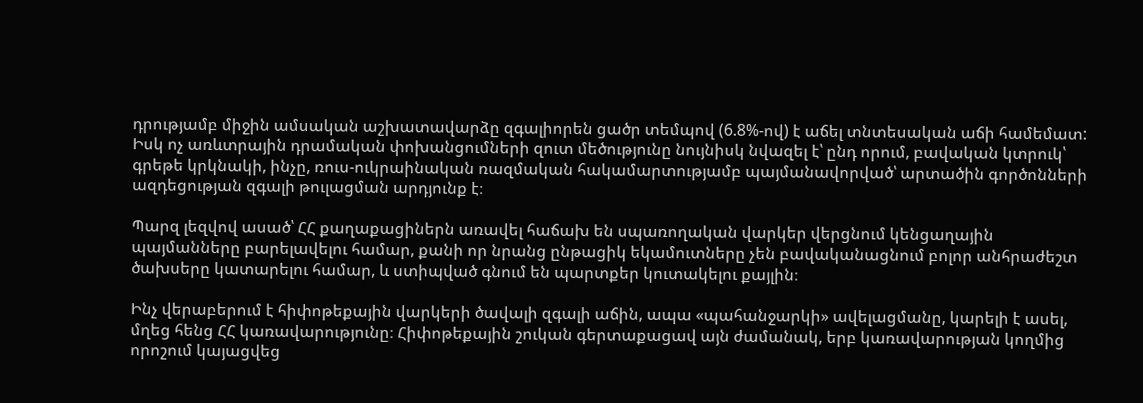դրությամբ միջին ամսական աշխատավարձը զգալիորեն ցածր տեմպով (6.8%-ով) է աճել տնտեսական աճի համեմատ: Իսկ ոչ առևտրային դրամական փոխանցումների զուտ մեծությունը նույնիսկ նվազել է՝ ընդ որում, բավական կտրուկ՝ գրեթե կրկնակի, ինչը, ռուս-ուկրաինական ռազմական հակամարտությամբ պայմանավորված՝ արտածին գործոնների ազդեցության զգալի թուլացման արդյունք է։

Պարզ լեզվով ասած՝ ՀՀ քաղաքացիներն առավել հաճախ են սպառողական վարկեր վերցնում կենցաղային պայմանները բարելավելու համար, քանի որ նրանց ընթացիկ եկամուտները չեն բավականացնում բոլոր անհրաժեշտ ծախսերը կատարելու համար, և ստիպված գնում են պարտքեր կուտակելու քայլին։

Ինչ վերաբերում է հիփոթեքային վարկերի ծավալի զգալի աճին, ապա «պահանջարկի» ավելացմանը, կարելի է ասել, մղեց հենց ՀՀ կառավարությունը։ Հիփոթեքային շուկան գերտաքացավ այն ժամանակ, երբ կառավարության կողմից որոշում կայացվեց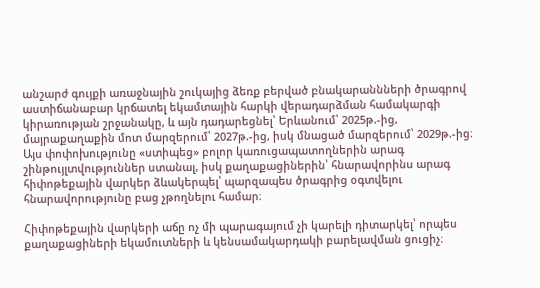անշարժ գույքի առաջնային շուկայից ձեռք բերված բնակարաննների ծրագրով աստիճանաբար կրճատել եկամտային հարկի վերադարձման համակարգի կիրառության շրջանակը, և այն դադարեցնել՝ Երևանում՝ 2025թ.-ից, մայրաքաղաքին մոտ մարզերում՝ 2027թ.-ից, իսկ մնացած մարզերում՝ 2029թ.-ից։ Այս փոփոխությունը «ստիպեց» բոլոր կառուցապատողներին արագ շինթույլտվություններ ստանալ, իսկ քաղաքացիներին՝ հնարավորինս արագ հիփոթեքային վարկեր ձևակերպել՝ պարզապես ծրագրից օգտվելու հնարավորությունը բաց չթողնելու համար։

Հիփոթեքային վարկերի աճը ոչ մի պարագայում չի կարելի դիտարկել՝ որպես քաղաքացիների եկամուտների և կենսամակարդակի բարելավման ցուցիչ։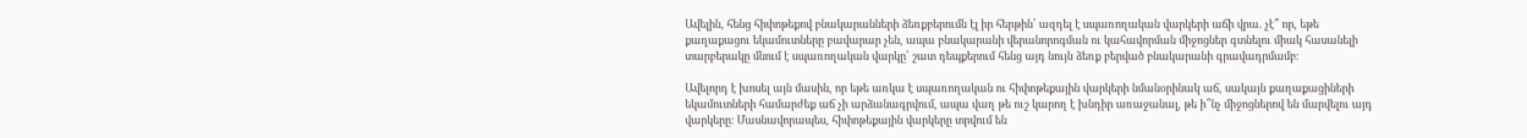Ավելին, հենց հիփոթեքով բնակարանների ձեռքբերումն էլ իր հերթին՝ ազդել է սպառողական վարկերի աճի վրա. չէ՞ որ, եթե քաղաքացու եկամուտները բավարար չեն, ապա բնակարանի վերանորոգման ու կահավորման միջոցներ գտնելու միակ հասանելի տարբերակը մնում է սպառողական վարկը՝ շատ դեպքերում հենց այդ նույն ձեռք բերված բնակարանի գրավադրմամբ։

Ավելորդ է խոսել այն մասին, որ եթե առկա է սպառողական ու հիփոթեքային վարկերի նմանօրինակ աճ, սակայն քաղաքացիների եկամուտների համարժեք աճ չի արձանագրվում, ապա վաղ թե ուշ կարող է խնդիր առաջանալ, թե ի՞նչ միջոցներով են մարվելու այդ վարկերը։ Մասնավորապես, հիփոթեքային վարկերը տրվում են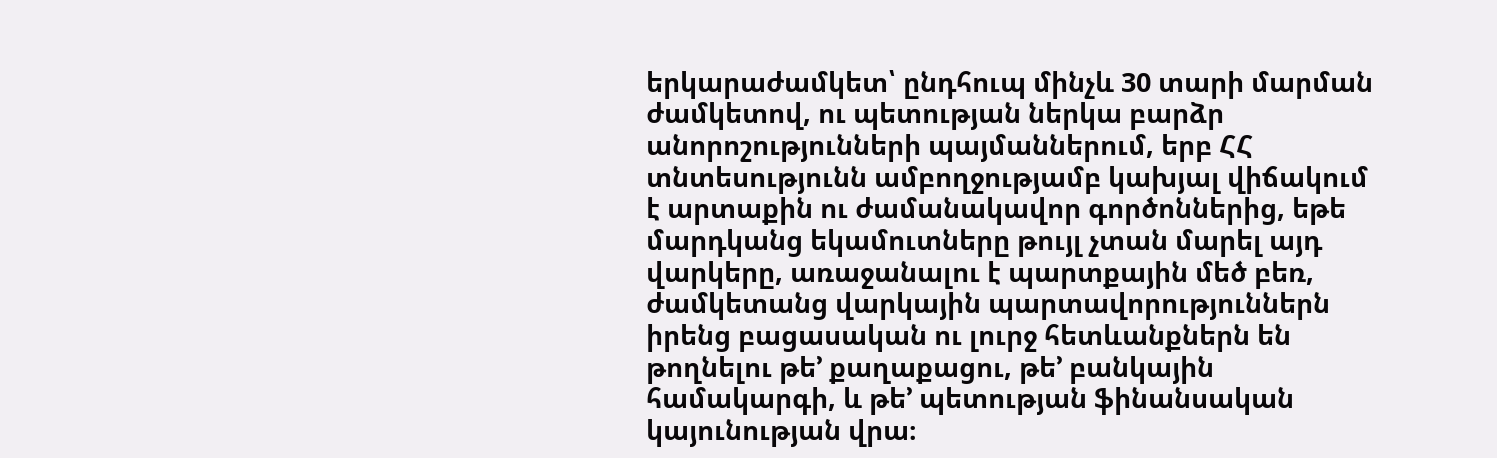երկարաժամկետ՝ ընդհուպ մինչև 30 տարի մարման ժամկետով, ու պետության ներկա բարձր անորոշությունների պայմաններում, երբ ՀՀ տնտեսությունն ամբողջությամբ կախյալ վիճակում է արտաքին ու ժամանակավոր գործոններից, եթե մարդկանց եկամուտները թույլ չտան մարել այդ վարկերը, առաջանալու է պարտքային մեծ բեռ, ժամկետանց վարկային պարտավորություններն իրենց բացասական ու լուրջ հետևանքներն են թողնելու թե’ քաղաքացու, թե’ բանկային համակարգի, և թե’ պետության ֆինանսական կայունության վրա։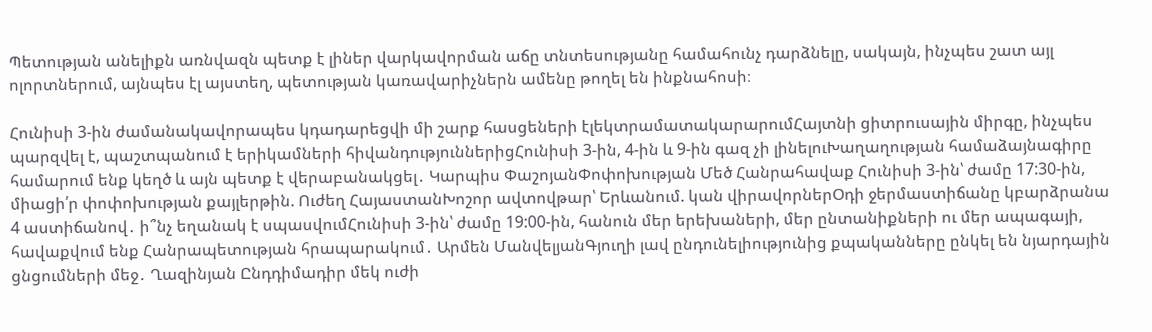Պետության անելիքն առնվազն պետք է լիներ վարկավորման աճը տնտեսությանը համահունչ դարձնելը, սակայն, ինչպես շատ այլ ոլորտներում, այնպես էլ այստեղ, պետության կառավարիչներն ամենը թողել են ինքնահոսի։

Հունիսի 3-ին ժամանակավորապես կդադարեցվի մի շարք հասցեների էլեկտրամատակարարումՀայտնի ցիտրուսային միրգը, ինչպես պարզվել է, պաշտպանում է երիկամների հիվանդություններիցՀունիսի 3-ին, 4-ին և 9-ին գազ չի լինելուԽաղաղության համաձայնագիրը համարում ենք կեղծ և այն պետք է վերաբանակցել․ Կարպիս ՓաշոյանՓոփոխության Մեծ Հանրահավաք Հունիսի 3-ին՝ ժամը 17:30-ին, միացի՛ր փոփոխության քայլերթին. Ուժեղ ՀայաստանԽոշոր ավտովթար՝ Երևանում. կան վիրավորներՕդի ջերմաստիճանը կբարձրանա 4 աստիճանով․ ի՞նչ եղանակ է սպասվումՀունիսի 3-ին՝ ժամը 19:00-ին, հանուն մեր երեխաների, մեր ընտանիքների ու մեր ապագայի, հավաքվում ենք Հանրապետության հրապարակում․ Արմեն ՄանվելյանԳյուղի լավ ընդունելիությունից քպականները ընկել են նյարդային ցնցումների մեջ․ Ղազինյան Ընդդիմադիր մեկ ուժի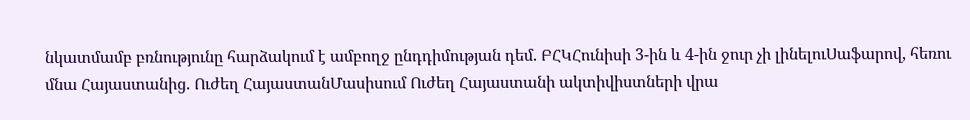նկատմամբ բռնությունը հարձակում է ամբողջ ընդդիմության դեմ. ԲՀԿՀունիսի 3-ին և 4-ին ջուր չի լինելուՍաֆարով, հեռու մնա Հայաստանից. Ուժեղ ՀայաստանՄասիսում Ուժեղ Հայաստանի ակտիվիստների վրա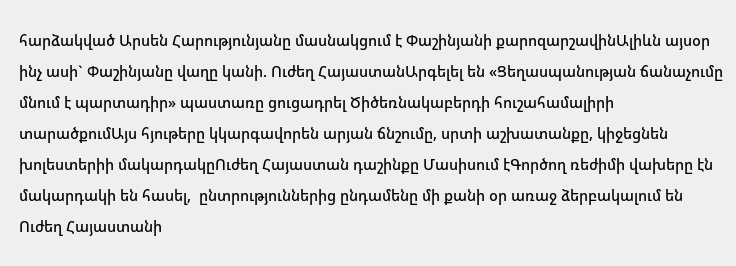հարձակված Արսեն Հարությունյանը մասնակցում է Փաշինյանի քարոզարշավինԱլիևն այսօր ինչ ասի` Փաշինյանը վաղը կանի. Ուժեղ ՀայաստանԱրգելել են «Ցեղասպանության ճանաչումը մնում է պարտադիր» պաստառը ցուցադրել Ծիծեռնակաբերդի հուշահամալիրի տարածքումԱյս հյութերը կկարգավորեն արյան ճնշումը, սրտի աշխատանքը, կիջեցնեն խոլեստերիի մակարդակըՈւժեղ Հայաստան դաշինքը Մասիսում էԳործող ռեժիմի վախերը էն մակարդակի են հասել,  ընտրություններից ընդամենը մի քանի օր առաջ ձերբակալում են Ուժեղ Հայաստանի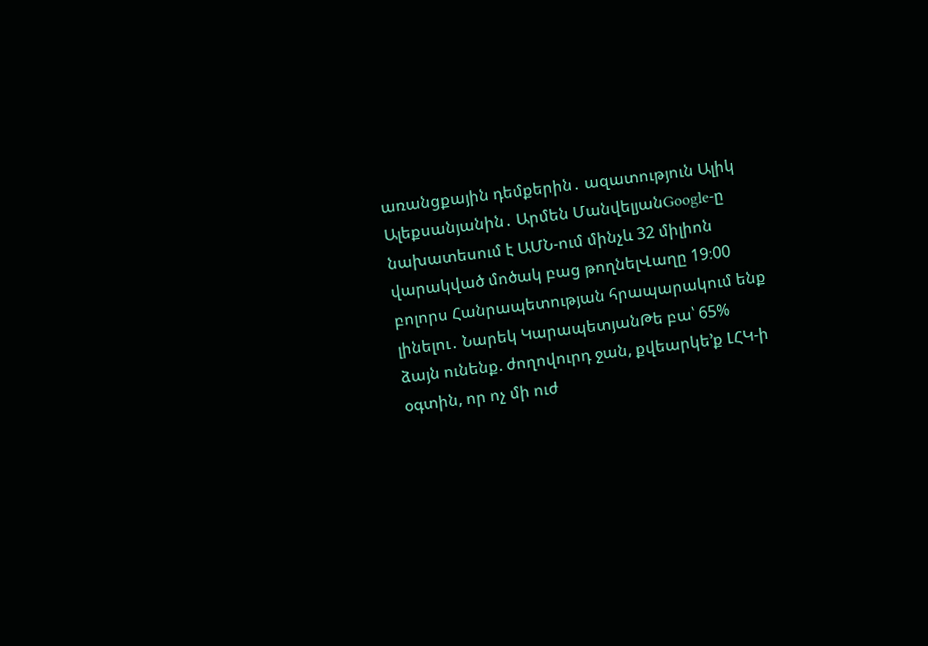առանցքային դեմքերին․ ազատություն Ալիկ Ալեքսանյանին․ Արմեն ՄանվելյանGoogle-ը նախատեսում է ԱՄՆ-ում մինչև 32 միլիոն վարակված մոծակ բաց թողնելՎաղը 19։00 բոլորս Հանրապետության հրապարակում ենք լինելու․ Նարեկ ԿարապետյանԹե բա՝ 65% ձայն ունենք. ժողովուրդ ջան, քվեարկե’ք ԼՀԿ-ի օգտին, որ ոչ մի ուժ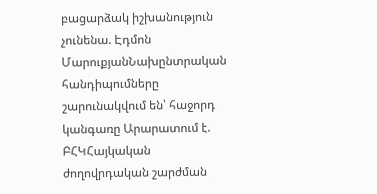բացարձակ իշխանություն չունենա. Էդմոն ՄարուքյանՆախընտրական հանդիպումները շարունակվում են՝ հաջորդ կանգառը Արարատում է. ԲՀԿՀայկական ժողովրդական շարժման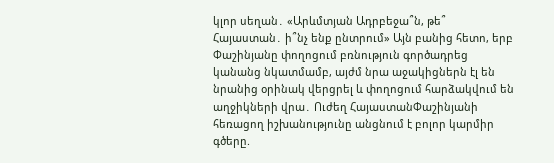կլոր սեղան․ «Արևմտյան Ադրբեջա՞ն, թե՞ Հայաստան․ ի՞նչ ենք ընտրում» Այն բանից հետո, երբ Փաշինյանը փողոցում բռնություն գործադրեց կանանց նկատմամբ, այժմ նրա աջակիցներն էլ են նրանից օրինակ վերցրել և փողոցում հարձակվում են աղջիկների վրա․ Ուժեղ ՀայաստանՓաշինյանի հեռացող իշխանությունը անցնում է բոլոր կարմիր գծերը.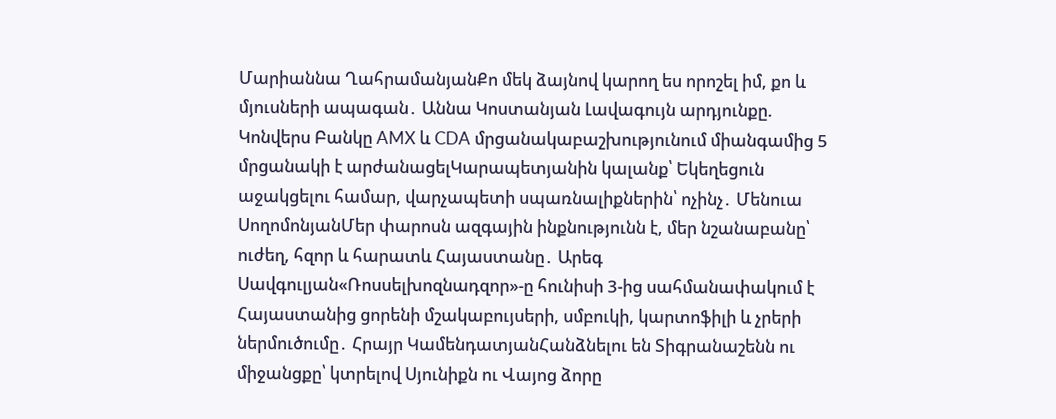Մարիաննա ՂահրամանյանՔո մեկ ձայնով կարող ես որոշել իմ, քո և մյուսների ապագան․ Աննա Կոստանյան Լավագույն արդյունքը. Կոնվերս Բանկը AMX և CDA մրցանակաբաշխությունում միանգամից 5 մրցանակի է արժանացելԿարապետյանին կալանք՝ Եկեղեցուն աջակցելու համար, վարչապետի սպառնալիքներին՝ ոչինչ․ Մենուա ՍողոմոնյանՄեր փարոսն ազգային ինքնությունն է, մեր նշանաբանը՝ ուժեղ, հզոր և հարատև Հայաստանը․ Արեգ Սավգուլյան«Ռոսսելխոզնադզոր»-ը հունիսի 3-ից սահմանափակում է Հայաստանից ցորենի մշակաբույսերի, սմբուկի, կարտոֆիլի և չրերի ներմուծումը․ Հրայր ԿամենդատյանՀանձնելու են Տիգրանաշենն ու միջանցքը՝ կտրելով Սյունիքն ու Վայոց ձորը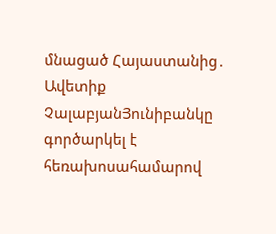մնացած Հայաստանից․ Ավետիք ՉալաբյանՅունիբանկը գործարկել է հեռախոսահամարով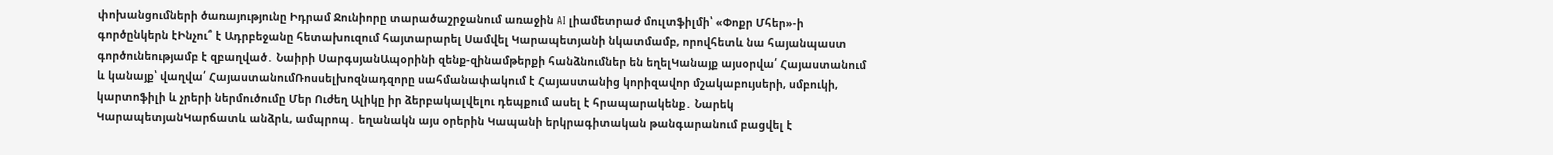փոխանցումների ծառայությունը Իդրամ Ջունիորը տարածաշրջանում առաջին AI լիամետրաժ մուլտֆիլմի՝ «Փոքր Մհեր»-ի գործընկերն էԻնչու՞ է Ադրբեջանը հետախուզում հայտարարել Սամվել Կարապետյանի նկատմամբ, որովհետև նա հայանպաստ գործունեությամբ է զբաղված․ Նաիրի ՍարգսյանԱպօրինի զենք-զինամթերքի հանձնումներ են եղելԿանայք այսօրվա՛ Հայաստանում և կանայք՝ վաղվա՛ ՀայաստանումՌոսսելխոզնադզորը սահմանափակում է Հայաստանից կորիզավոր մշակաբույսերի, սմբուկի, կարտոֆիլի և չրերի ներմուծումը Մեր Ուժեղ Ալիկը իր ձերբակալվելու դեպքում ասել է հրապարակենք․ Նարեկ ԿարապետյանԿարճատև անձրև, ամպրոպ․ եղանակն այս օրերին Կապանի երկրագիտական թանգարանում բացվել է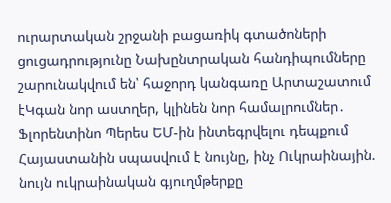ուրարտական շրջանի բացառիկ գտածոների ցուցադրությունը Նախընտրական հանդիպումները շարունակվում են՝ հաջորդ կանգառը Արտաշատում էԿգան նոր աստղեր, կլինեն նոր համալրումներ․ Ֆլորենտինո Պերես ԵՄ-ին ինտեգրվելու դեպքում Հայաստանին սպասվում է նույնը, ինչ Ուկրաինային. նույն ուկրաինական գյուղմթերքը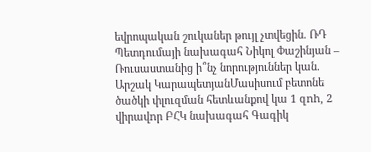եվրոպական շուկաներ թույլ չտվեցին. ՌԴ Պետդումայի նախագահ Նիկոլ Փաշինյան – Ռուսաստանից ի՞նչ նորություններ կան. Արշակ ԿարապետյանՄասիսում բետոնե ծածկի փլուզման հետևանքով կա 1 զnh, 2 վիրավnր ԲՀԿ նախագահ Գագիկ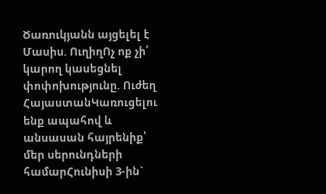Ծառուկյանն այցելել է Մասիս. ՈւղիղՈչ ոք չի՛ կարող կասեցնել փոփոխությունը. Ուժեղ ՀայաստանԿառուցելու ենք ապահով և անսասան հայրենիք՝ մեր սերունդների համարՀունիսի 3-ին`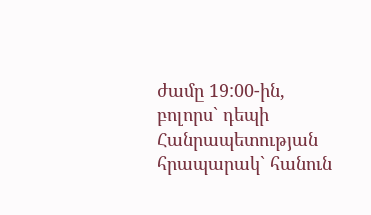ժամը 19:00-ին, բոլորս` դեպի Հանրապետության հրապարակ` հանուն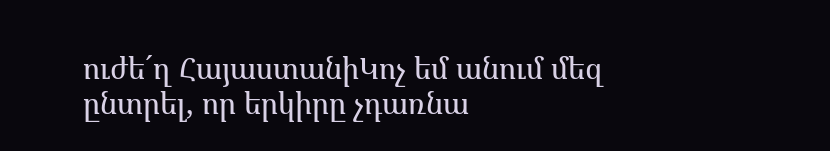ուժե´ղ ՀայաստանիԿոչ եմ անում մեզ ընտրել, որ երկիրը չդառնա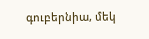գուբերնիա, մեկ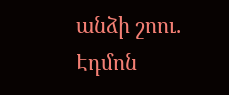անձի շոու. Էդմոն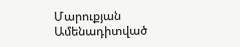Մարուքյան
Ամենադիտված